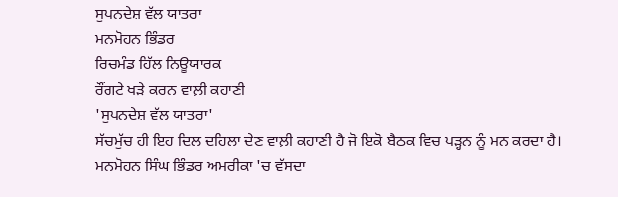ਸੁਪਨਦੇਸ਼ ਵੱਲ ਯਾਤਰਾ
ਮਨਮੋਹਨ ਭਿੰਡਰ
ਰਿਚਮੰਡ ਹਿੱਲ ਨਿਊਯਾਰਕ
ਰੌਂਗਟੇ ਖੜੇ ਕਰਨ ਵਾਲ਼ੀ ਕਹਾਣੀ
'ਸੁਪਨਦੇਸ਼ ਵੱਲ ਯਾਤਰਾ'
ਸੱਚਮੁੱਚ ਹੀ ਇਹ ਦਿਲ ਦਹਿਲਾ ਦੇਣ ਵਾਲ਼ੀ ਕਹਾਣੀ ਹੈ ਜੋ ਇਕੋ ਬੈਠਕ ਵਿਚ ਪੜ੍ਹਨ ਨੂੰ ਮਨ ਕਰਦਾ ਹੈ।
ਮਨਮੋਹਨ ਸਿੰਘ ਭਿੰਡਰ ਅਮਰੀਕਾ 'ਚ ਵੱਸਦਾ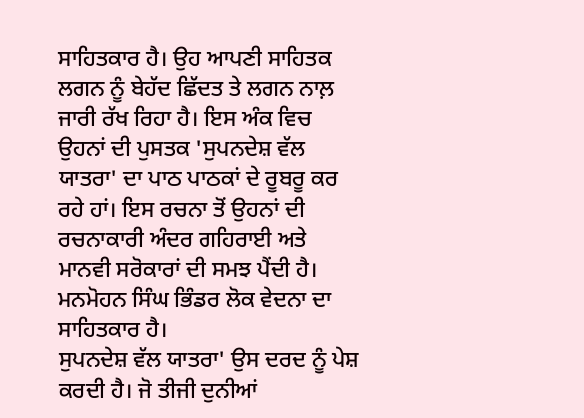ਸਾਹਿਤਕਾਰ ਹੈ। ਉਹ ਆਪਣੀ ਸਾਹਿਤਕ ਲਗਨ ਨੂੰ ਬੇਹੱਦ ਛਿੱਦਤ ਤੇ ਲਗਨ ਨਾਲ਼ ਜਾਰੀ ਰੱਖ ਰਿਹਾ ਹੈ। ਇਸ ਅੰਕ ਵਿਚ ਉਹਨਾਂ ਦੀ ਪੁਸਤਕ 'ਸੁਪਨਦੇਸ਼ ਵੱਲ ਯਾਤਰਾ' ਦਾ ਪਾਠ ਪਾਠਕਾਂ ਦੇ ਰੂਬਰੂ ਕਰ ਰਹੇ ਹਾਂ। ਇਸ ਰਚਨਾ ਤੋਂ ਉਹਨਾਂ ਦੀ ਰਚਨਾਕਾਰੀ ਅੰਦਰ ਗਹਿਰਾਈ ਅਤੇ ਮਾਨਵੀ ਸਰੋਕਾਰਾਂ ਦੀ ਸਮਝ ਪੈਂਦੀ ਹੈ। ਮਨਮੋਹਨ ਸਿੰਘ ਭਿੰਡਰ ਲੋਕ ਵੇਦਨਾ ਦਾ ਸਾਹਿਤਕਾਰ ਹੈ।
ਸੁਪਨਦੇਸ਼ ਵੱਲ ਯਾਤਰਾ' ਉਸ ਦਰਦ ਨੂੰ ਪੇਸ਼ ਕਰਦੀ ਹੈ। ਜੋ ਤੀਜੀ ਦੁਨੀਆਂ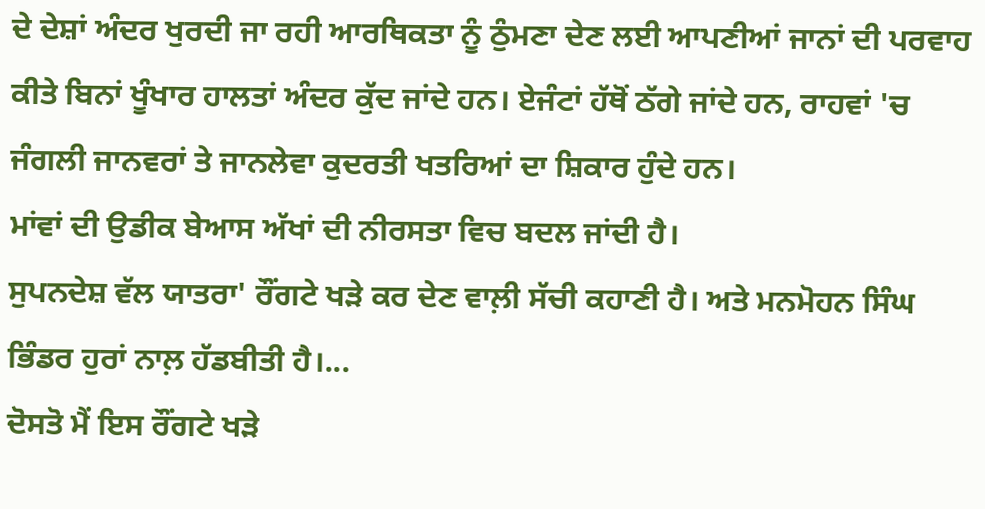ਦੇ ਦੇਸ਼ਾਂ ਅੰਦਰ ਖੁਰਦੀ ਜਾ ਰਹੀ ਆਰਥਿਕਤਾ ਨੂੰ ਠੁੰਮਣਾ ਦੇਣ ਲਈ ਆਪਣੀਆਂ ਜਾਨਾਂ ਦੀ ਪਰਵਾਹ ਕੀਤੇ ਬਿਨਾਂ ਖੂੰਖਾਰ ਹਾਲਤਾਂ ਅੰਦਰ ਕੁੱਦ ਜਾਂਦੇ ਹਨ। ਏਜੰਟਾਂ ਹੱਥੋਂ ਠੱਗੇ ਜਾਂਦੇ ਹਨ, ਰਾਹਵਾਂ 'ਚ ਜੰਗਲੀ ਜਾਨਵਰਾਂ ਤੇ ਜਾਨਲੇਵਾ ਕੁਦਰਤੀ ਖਤਰਿਆਂ ਦਾ ਸ਼ਿਕਾਰ ਹੁੰਦੇ ਹਨ।
ਮਾਂਵਾਂ ਦੀ ਉਡੀਕ ਬੇਆਸ ਅੱਖਾਂ ਦੀ ਨੀਰਸਤਾ ਵਿਚ ਬਦਲ ਜਾਂਦੀ ਹੈ।
ਸੁਪਨਦੇਸ਼ ਵੱਲ ਯਾਤਰਾ' ਰੌਂਗਟੇ ਖੜੇ ਕਰ ਦੇਣ ਵਾਲ਼ੀ ਸੱਚੀ ਕਹਾਣੀ ਹੈ। ਅਤੇ ਮਨਮੋਹਨ ਸਿੰਘ ਭਿੰਡਰ ਹੁਰਾਂ ਨਾਲ਼ ਹੱਡਬੀਤੀ ਹੈ।...
ਦੋਸਤੋ ਮੈਂ ਇਸ ਰੌਂਗਟੇ ਖੜੇ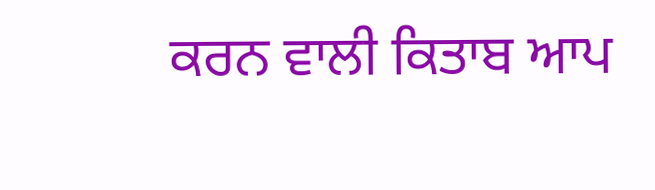ਕਰਨ ਵਾਲੀ ਕਿਤਾਬ ਆਪ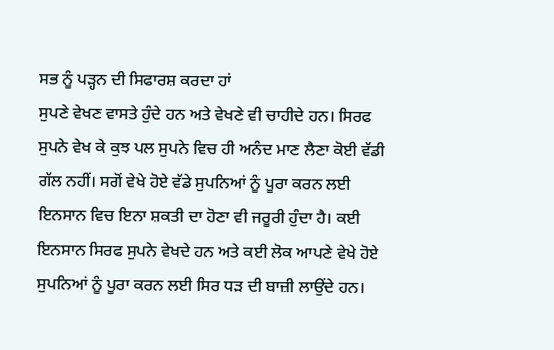ਸਭ ਨੂੰ ਪੜ੍ਹਨ ਦੀ ਸਿਫਾਰਸ਼ ਕਰਦਾ ਹਾਂ
ਸੁਪਣੇ ਵੇਖਣ ਵਾਸਤੇ ਹੁੰਦੇ ਹਨ ਅਤੇ ਵੇਖਣੇ ਵੀ ਚਾਹੀਦੇ ਹਨ। ਸਿਰਫ ਸੁਪਨੇ ਵੇਖ ਕੇ ਕੁਝ ਪਲ ਸੁਪਨੇ ਵਿਚ ਹੀ ਅਨੰਦ ਮਾਣ ਲੈਣਾ ਕੋਈ ਵੱਡੀ ਗੱਲ ਨਹੀਂ। ਸਗੋਂ ਵੇਖੇ ਹੋਏ ਵੱਡੇ ਸੁਪਨਿਆਂ ਨੂੰ ਪੂਰਾ ਕਰਨ ਲਈ ਇਨਸਾਨ ਵਿਚ ਇਨਾ ਸ਼ਕਤੀ ਦਾ ਹੋਣਾ ਵੀ ਜਰੂਰੀ ਹੁੰਦਾ ਹੈ। ਕਈ ਇਨਸਾਨ ਸਿਰਫ ਸੁਪਨੇ ਵੇਖਦੇ ਹਨ ਅਤੇ ਕਈ ਲੋਕ ਆਪਣੇ ਵੇਖੇ ਹੋਏ ਸੁਪਨਿਆਂ ਨੂੰ ਪੂਰਾ ਕਰਨ ਲਈ ਸਿਰ ਧੜ ਦੀ ਬਾਜ਼ੀ ਲਾਉਂਦੇ ਹਨ।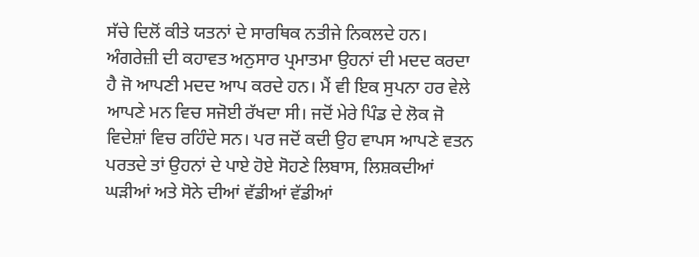ਸੱਚੇ ਦਿਲੋਂ ਕੀਤੇ ਯਤਨਾਂ ਦੇ ਸਾਰਥਿਕ ਨਤੀਜੇ ਨਿਕਲਦੇ ਹਨ। ਅੰਗਰੇਜ਼ੀ ਦੀ ਕਹਾਵਤ ਅਨੁਸਾਰ ਪ੍ਰਮਾਤਮਾ ਉਹਨਾਂ ਦੀ ਮਦਦ ਕਰਦਾ ਹੈ ਜੋ ਆਪਣੀ ਮਦਦ ਆਪ ਕਰਦੇ ਹਨ। ਮੈਂ ਵੀ ਇਕ ਸੁਪਨਾ ਹਰ ਵੇਲੇ ਆਪਣੇ ਮਨ ਵਿਚ ਸਜੋਈ ਰੱਖਦਾ ਸੀ। ਜਦੋਂ ਮੇਰੇ ਪਿੰਡ ਦੇ ਲੋਕ ਜੋ ਵਿਦੇਸ਼ਾਂ ਵਿਚ ਰਹਿੰਦੇ ਸਨ। ਪਰ ਜਦੋਂ ਕਦੀ ਉਹ ਵਾਪਸ ਆਪਣੇ ਵਤਨ ਪਰਤਦੇ ਤਾਂ ਉਹਨਾਂ ਦੇ ਪਾਏ ਹੋਏ ਸੋਹਣੇ ਲਿਬਾਸ, ਲਿਸ਼ਕਦੀਆਂ ਘੜੀਆਂ ਅਤੇ ਸੋਨੇ ਦੀਆਂ ਵੱਡੀਆਂ ਵੱਡੀਆਂ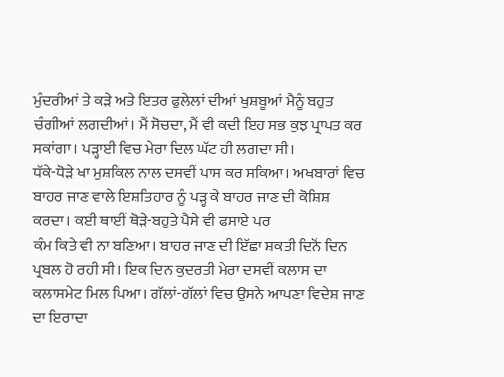ਮੁੰਦਰੀਆਂ ਤੇ ਕੜੇ ਅਤੇ ਇਤਰ ਫੁਲੇਲਾਂ ਦੀਆਂ ਖੁਸ਼ਬੂਆਂ ਮੈਨੂੰ ਬਹੁਤ ਚੰਗੀਆਂ ਲਗਦੀਆਂ। ਮੈਂ ਸੋਚਦਾ, ਮੈਂ ਵੀ ਕਦੀ ਇਹ ਸਭ ਕੁਝ ਪ੍ਰਾਪਤ ਕਰ ਸਕਾਂਗਾ। ਪੜ੍ਹਾਈ ਵਿਚ ਮੇਰਾ ਦਿਲ ਘੱਟ ਹੀ ਲਗਦਾ ਸੀ।
ਧੱਕੇ-ਧੋੜੇ ਖਾ ਮੁਸ਼ਕਿਲ ਨਾਲ ਦਸਵੀਂ ਪਾਸ ਕਰ ਸਕਿਆ। ਅਖਬਾਰਾਂ ਵਿਚ ਬਾਹਰ ਜਾਣ ਵਾਲੇ ਇਸ਼ਤਿਹਾਰ ਨੂੰ ਪੜ੍ਹ ਕੇ ਬਾਹਰ ਜਾਣ ਦੀ ਕੋਸ਼ਿਸ਼ ਕਰਦਾ। ਕਈ ਥਾਈਂ ਥੋੜੇ-ਬਹੁਤੇ ਪੈਸੇ ਵੀ ਫਸਾਏ ਪਰ
ਕੰਮ ਕਿਤੇ ਵੀ ਨਾ ਬਣਿਆ। ਬਾਹਰ ਜਾਣ ਦੀ ਇੱਛਾ ਸ਼ਕਤੀ ਦਿਨੋਂ ਦਿਨ ਪ੍ਰਬਲ ਹੋ ਰਹੀ ਸੀ। ਇਕ ਦਿਨ ਕੁਦਰਤੀ ਮੇਰਾ ਦਸਵੀਂ ਕਲਾਸ ਦਾ ਕਲਾਸਮੇਟ ਮਿਲ ਪਿਆ। ਗੱਲਾਂ-ਗੱਲਾਂ ਵਿਚ ਉਸਨੇ ਆਪਣਾ ਵਿਦੇਸ਼ ਜਾਣ ਦਾ ਇਰਾਦਾ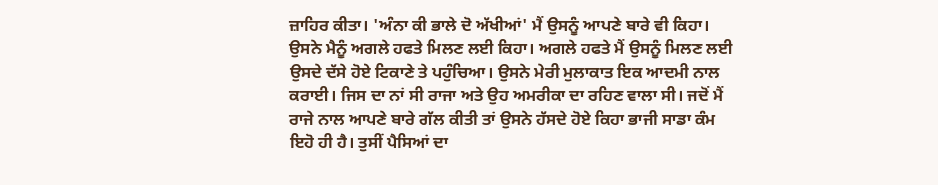ਜ਼ਾਹਿਰ ਕੀਤਾ। 'ਅੰਨਾ ਕੀ ਭਾਲੇ ਦੋ ਅੱਖੀਆਂ' ਮੈਂ ਉਸਨੂੰ ਆਪਣੇ ਬਾਰੇ ਵੀ ਕਿਹਾ। ਉਸਨੇ ਮੈਨੂੰ ਅਗਲੇ ਹਫਤੇ ਮਿਲਣ ਲਈ ਕਿਹਾ। ਅਗਲੇ ਹਫਤੇ ਮੈਂ ਉਸਨੂੰ ਮਿਲਣ ਲਈ ਉਸਦੇ ਦੱਸੇ ਹੋਏ ਟਿਕਾਣੇ ਤੇ ਪਹੁੰਚਿਆ। ਉਸਨੇ ਮੇਰੀ ਮੁਲਾਕਾਤ ਇਕ ਆਦਮੀ ਨਾਲ ਕਰਾਈ। ਜਿਸ ਦਾ ਨਾਂ ਸੀ ਰਾਜਾ ਅਤੇ ਉਹ ਅਮਰੀਕਾ ਦਾ ਰਹਿਣ ਵਾਲਾ ਸੀ। ਜਦੋਂ ਮੈਂ ਰਾਜੇ ਨਾਲ ਆਪਣੇ ਬਾਰੇ ਗੱਲ ਕੀਤੀ ਤਾਂ ਉਸਨੇ ਹੱਸਦੇ ਹੋਏ ਕਿਹਾ ਭਾਜੀ ਸਾਡਾ ਕੰਮ ਇਹੋ ਹੀ ਹੈ। ਤੁਸੀਂ ਪੈਸਿਆਂ ਦਾ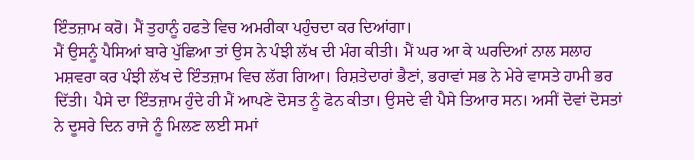ਇੰਤਜ਼ਾਮ ਕਰੋ। ਮੈਂ ਤੁਹਾਨੂੰ ਹਫਤੇ ਵਿਚ ਅਮਰੀਕਾ ਪਹੁੰਚਦਾ ਕਰ ਦਿਆਂਗਾ।
ਮੈਂ ਉਸਨੂੰ ਪੈਸਿਆਂ ਬਾਰੇ ਪੁੱਛਿਆ ਤਾਂ ਉਸ ਨੇ ਪੰਝੀ ਲੱਖ ਦੀ ਮੰਗ ਕੀਤੀ। ਮੈਂ ਘਰ ਆ ਕੇ ਘਰਦਿਆਂ ਨਾਲ ਸਲਾਹ ਮਸ਼ਵਰਾ ਕਰ ਪੰਝੀ ਲੱਖ ਦੇ ਇੰਤਜ਼ਾਮ ਵਿਚ ਲੱਗ ਗਿਆ। ਰਿਸ਼ਤੇਦਾਰਾਂ ਭੈਣਾਂ, ਭਰਾਵਾਂ ਸਭ ਨੇ ਮੇਰੇ ਵਾਸਤੇ ਹਾਮੀ ਭਰ ਦਿੱਤੀ। ਪੈਸੇ ਦਾ ਇੰਤਜ਼ਾਮ ਹੁੰਦੇ ਹੀ ਮੈਂ ਆਪਣੇ ਦੋਸਤ ਨੂੰ ਫੋਨ ਕੀਤਾ। ਉਸਦੇ ਵੀ ਪੈਸੇ ਤਿਆਰ ਸਨ। ਅਸੀਂ ਦੋਵਾਂ ਦੋਸਤਾਂ ਨੇ ਦੂਸਰੇ ਦਿਨ ਰਾਜੇ ਨੂੰ ਮਿਲਣ ਲਈ ਸਮਾਂ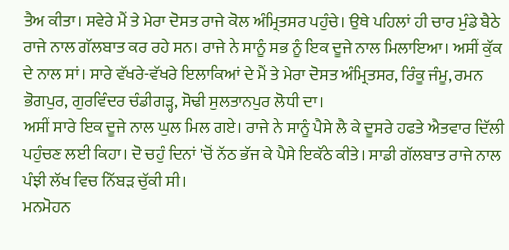ਤੈਅ ਕੀਤਾ। ਸਵੇਰੇ ਮੈਂ ਤੇ ਮੇਰਾ ਦੋਸਤ ਰਾਜੇ ਕੋਲ ਅੰਮ੍ਰਿਤਸਰ ਪਹੁੰਚੇ। ਉਥੇ ਪਹਿਲਾਂ ਹੀ ਚਾਰ ਮੁੰਡੇ ਬੈਠੇ ਰਾਜੇ ਨਾਲ ਗੱਲਬਾਤ ਕਰ ਰਹੇ ਸਨ। ਰਾਜੇ ਨੇ ਸਾਨੂੰ ਸਭ ਨੂੰ ਇਕ ਦੂਜੇ ਨਾਲ ਮਿਲਾਇਆ। ਅਸੀਂ ਕੁੱਕ ਦੇ ਨਾਲ ਸਾਂ। ਸਾਰੇ ਵੱਖਰੇ-ਵੱਖਰੇ ਇਲਾਕਿਆਂ ਦੇ ਮੈਂ ਤੇ ਮੇਰਾ ਦੋਸਤ ਅੰਮ੍ਰਿਤਸਰ, ਰਿੰਕੂ ਜੰਮੂ, ਰਮਨ ਭੋਗਪੁਰ, ਗੁਰਵਿੰਦਰ ਚੰਡੀਗੜ੍ਹ, ਸੋਢੀ ਸੁਲਤਾਨਪੁਰ ਲੋਧੀ ਦਾ।
ਅਸੀਂ ਸਾਰੇ ਇਕ ਦੂਜੇ ਨਾਲ ਘੁਲ ਮਿਲ ਗਏ। ਰਾਜੇ ਨੇ ਸਾਨੂੰ ਪੈਸੇ ਲੈ ਕੇ ਦੂਸਰੇ ਹਫਤੇ ਐਤਵਾਰ ਦਿੱਲੀ ਪਹੁੰਚਣ ਲਈ ਕਿਹਾ। ਦੋ ਚਹੁੰ ਦਿਨਾਂ 'ਚੋਂ ਨੱਠ ਭੱਜ ਕੇ ਪੈਸੇ ਇਕੱਠੇ ਕੀਤੇ। ਸਾਡੀ ਗੱਲਬਾਤ ਰਾਜੇ ਨਾਲ ਪੰਝੀ ਲੱਖ ਵਿਚ ਨਿੱਬੜ ਚੁੱਕੀ ਸੀ।
ਮਨਮੋਹਨ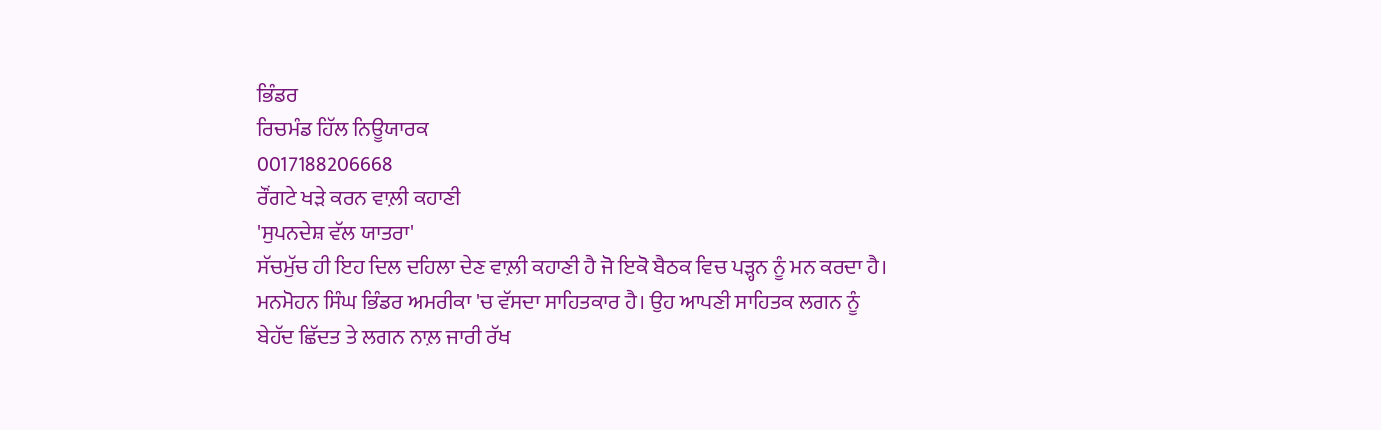ਭਿੰਡਰ
ਰਿਚਮੰਡ ਹਿੱਲ ਨਿਊਯਾਰਕ
0017188206668
ਰੌਂਗਟੇ ਖੜੇ ਕਰਨ ਵਾਲ਼ੀ ਕਹਾਣੀ
'ਸੁਪਨਦੇਸ਼ ਵੱਲ ਯਾਤਰਾ'
ਸੱਚਮੁੱਚ ਹੀ ਇਹ ਦਿਲ ਦਹਿਲਾ ਦੇਣ ਵਾਲ਼ੀ ਕਹਾਣੀ ਹੈ ਜੋ ਇਕੋ ਬੈਠਕ ਵਿਚ ਪੜ੍ਹਨ ਨੂੰ ਮਨ ਕਰਦਾ ਹੈ।
ਮਨਮੋਹਨ ਸਿੰਘ ਭਿੰਡਰ ਅਮਰੀਕਾ 'ਚ ਵੱਸਦਾ ਸਾਹਿਤਕਾਰ ਹੈ। ਉਹ ਆਪਣੀ ਸਾਹਿਤਕ ਲਗਨ ਨੂੰ ਬੇਹੱਦ ਛਿੱਦਤ ਤੇ ਲਗਨ ਨਾਲ਼ ਜਾਰੀ ਰੱਖ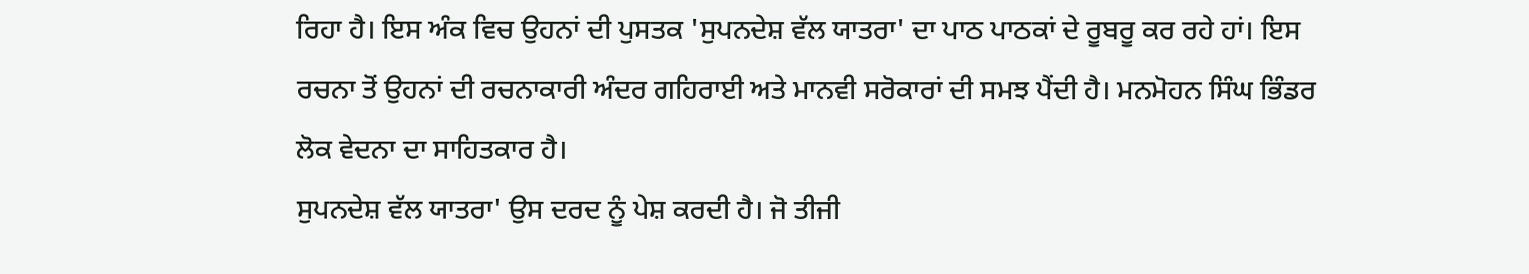ਰਿਹਾ ਹੈ। ਇਸ ਅੰਕ ਵਿਚ ਉਹਨਾਂ ਦੀ ਪੁਸਤਕ 'ਸੁਪਨਦੇਸ਼ ਵੱਲ ਯਾਤਰਾ' ਦਾ ਪਾਠ ਪਾਠਕਾਂ ਦੇ ਰੂਬਰੂ ਕਰ ਰਹੇ ਹਾਂ। ਇਸ ਰਚਨਾ ਤੋਂ ਉਹਨਾਂ ਦੀ ਰਚਨਾਕਾਰੀ ਅੰਦਰ ਗਹਿਰਾਈ ਅਤੇ ਮਾਨਵੀ ਸਰੋਕਾਰਾਂ ਦੀ ਸਮਝ ਪੈਂਦੀ ਹੈ। ਮਨਮੋਹਨ ਸਿੰਘ ਭਿੰਡਰ ਲੋਕ ਵੇਦਨਾ ਦਾ ਸਾਹਿਤਕਾਰ ਹੈ।
ਸੁਪਨਦੇਸ਼ ਵੱਲ ਯਾਤਰਾ' ਉਸ ਦਰਦ ਨੂੰ ਪੇਸ਼ ਕਰਦੀ ਹੈ। ਜੋ ਤੀਜੀ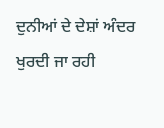ਦੁਨੀਆਂ ਦੇ ਦੇਸ਼ਾਂ ਅੰਦਰ ਖੁਰਦੀ ਜਾ ਰਹੀ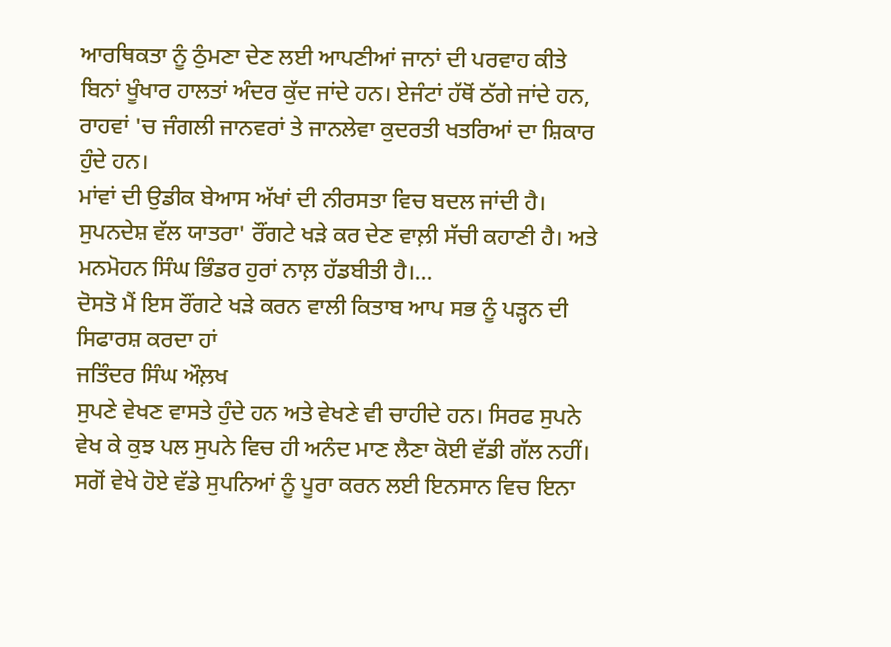ਆਰਥਿਕਤਾ ਨੂੰ ਠੁੰਮਣਾ ਦੇਣ ਲਈ ਆਪਣੀਆਂ ਜਾਨਾਂ ਦੀ ਪਰਵਾਹ ਕੀਤੇ ਬਿਨਾਂ ਖੂੰਖਾਰ ਹਾਲਤਾਂ ਅੰਦਰ ਕੁੱਦ ਜਾਂਦੇ ਹਨ। ਏਜੰਟਾਂ ਹੱਥੋਂ ਠੱਗੇ ਜਾਂਦੇ ਹਨ, ਰਾਹਵਾਂ 'ਚ ਜੰਗਲੀ ਜਾਨਵਰਾਂ ਤੇ ਜਾਨਲੇਵਾ ਕੁਦਰਤੀ ਖਤਰਿਆਂ ਦਾ ਸ਼ਿਕਾਰ ਹੁੰਦੇ ਹਨ।
ਮਾਂਵਾਂ ਦੀ ਉਡੀਕ ਬੇਆਸ ਅੱਖਾਂ ਦੀ ਨੀਰਸਤਾ ਵਿਚ ਬਦਲ ਜਾਂਦੀ ਹੈ।
ਸੁਪਨਦੇਸ਼ ਵੱਲ ਯਾਤਰਾ' ਰੌਂਗਟੇ ਖੜੇ ਕਰ ਦੇਣ ਵਾਲ਼ੀ ਸੱਚੀ ਕਹਾਣੀ ਹੈ। ਅਤੇ ਮਨਮੋਹਨ ਸਿੰਘ ਭਿੰਡਰ ਹੁਰਾਂ ਨਾਲ਼ ਹੱਡਬੀਤੀ ਹੈ।...
ਦੋਸਤੋ ਮੈਂ ਇਸ ਰੌਂਗਟੇ ਖੜੇ ਕਰਨ ਵਾਲੀ ਕਿਤਾਬ ਆਪ ਸਭ ਨੂੰ ਪੜ੍ਹਨ ਦੀ ਸਿਫਾਰਸ਼ ਕਰਦਾ ਹਾਂ
ਜਤਿੰਦਰ ਸਿੰਘ ਔਲ਼ਖ
ਸੁਪਣੇ ਵੇਖਣ ਵਾਸਤੇ ਹੁੰਦੇ ਹਨ ਅਤੇ ਵੇਖਣੇ ਵੀ ਚਾਹੀਦੇ ਹਨ। ਸਿਰਫ ਸੁਪਨੇ ਵੇਖ ਕੇ ਕੁਝ ਪਲ ਸੁਪਨੇ ਵਿਚ ਹੀ ਅਨੰਦ ਮਾਣ ਲੈਣਾ ਕੋਈ ਵੱਡੀ ਗੱਲ ਨਹੀਂ। ਸਗੋਂ ਵੇਖੇ ਹੋਏ ਵੱਡੇ ਸੁਪਨਿਆਂ ਨੂੰ ਪੂਰਾ ਕਰਨ ਲਈ ਇਨਸਾਨ ਵਿਚ ਇਨਾ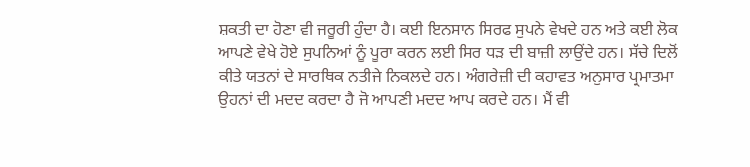ਸ਼ਕਤੀ ਦਾ ਹੋਣਾ ਵੀ ਜਰੂਰੀ ਹੁੰਦਾ ਹੈ। ਕਈ ਇਨਸਾਨ ਸਿਰਫ ਸੁਪਨੇ ਵੇਖਦੇ ਹਨ ਅਤੇ ਕਈ ਲੋਕ ਆਪਣੇ ਵੇਖੇ ਹੋਏ ਸੁਪਨਿਆਂ ਨੂੰ ਪੂਰਾ ਕਰਨ ਲਈ ਸਿਰ ਧੜ ਦੀ ਬਾਜ਼ੀ ਲਾਉਂਦੇ ਹਨ। ਸੱਚੇ ਦਿਲੋਂ ਕੀਤੇ ਯਤਨਾਂ ਦੇ ਸਾਰਥਿਕ ਨਤੀਜੇ ਨਿਕਲਦੇ ਹਨ। ਅੰਗਰੇਜ਼ੀ ਦੀ ਕਹਾਵਤ ਅਨੁਸਾਰ ਪ੍ਰਮਾਤਮਾ ਉਹਨਾਂ ਦੀ ਮਦਦ ਕਰਦਾ ਹੈ ਜੋ ਆਪਣੀ ਮਦਦ ਆਪ ਕਰਦੇ ਹਨ। ਮੈਂ ਵੀ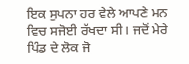ਇਕ ਸੁਪਨਾ ਹਰ ਵੇਲੇ ਆਪਣੇ ਮਨ ਵਿਚ ਸਜੋਈ ਰੱਖਦਾ ਸੀ। ਜਦੋਂ ਮੇਰੇ ਪਿੰਡ ਦੇ ਲੋਕ ਜੋ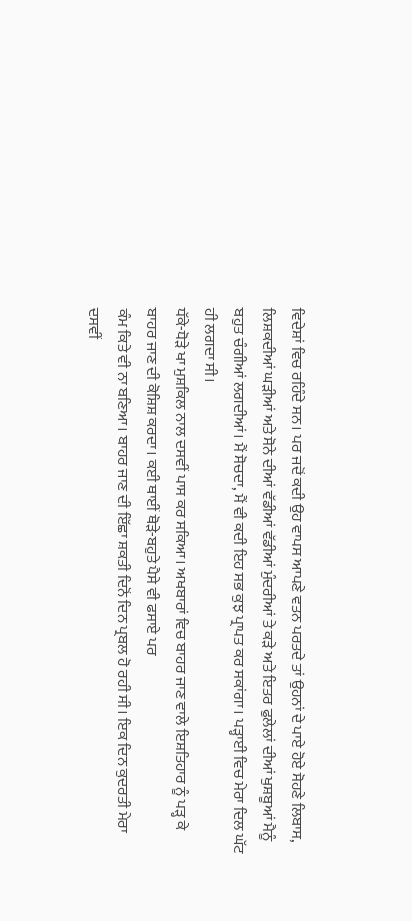ਵਿਦੇਸ਼ਾਂ ਵਿਚ ਰਹਿੰਦੇ ਸਨ। ਪਰ ਜਦੋਂ ਕਦੀ ਉਹ ਵਾਪਸ ਆਪਣੇ ਵਤਨ ਪਰਤਦੇ ਤਾਂ ਉਹਨਾਂ ਦੇ ਪਾਏ ਹੋਏ ਸੋਹਣੇ ਲਿਬਾਸ, ਲਿਸ਼ਕਦੀਆਂ ਘੜੀਆਂ ਅਤੇ ਸੋਨੇ ਦੀਆਂ ਵੱਡੀਆਂ ਵੱਡੀਆਂ ਮੁੰਦਰੀਆਂ ਤੇ ਕੜੇ ਅਤੇ ਇਤਰ ਫੁਲੇਲਾਂ ਦੀਆਂ ਖੁਸ਼ਬੂਆਂ ਮੈਨੂੰ ਬਹੁਤ ਚੰਗੀਆਂ ਲਗਦੀਆਂ। ਮੈਂ ਸੋਚਦਾ, ਮੈਂ ਵੀ ਕਦੀ ਇਹ ਸਭ ਕੁਝ ਪ੍ਰਾਪਤ ਕਰ ਸਕਾਂਗਾ। ਪੜ੍ਹਾਈ ਵਿਚ ਮੇਰਾ ਦਿਲ ਘੱਟ ਹੀ ਲਗਦਾ ਸੀ।
ਧੱਕੇ-ਧੋੜੇ ਖਾ ਮੁਸ਼ਕਿਲ ਨਾਲ ਦਸਵੀਂ ਪਾਸ ਕਰ ਸਕਿਆ। ਅਖਬਾਰਾਂ ਵਿਚ ਬਾਹਰ ਜਾਣ ਵਾਲੇ ਇਸ਼ਤਿਹਾਰ ਨੂੰ ਪੜ੍ਹ ਕੇ ਬਾਹਰ ਜਾਣ ਦੀ ਕੋਸ਼ਿਸ਼ ਕਰਦਾ। ਕਈ ਥਾਈਂ ਥੋੜੇ-ਬਹੁਤੇ ਪੈਸੇ ਵੀ ਫਸਾਏ ਪਰ
ਕੰਮ ਕਿਤੇ ਵੀ ਨਾ ਬਣਿਆ। ਬਾਹਰ ਜਾਣ ਦੀ ਇੱਛਾ ਸ਼ਕਤੀ ਦਿਨੋਂ ਦਿਨ ਪ੍ਰਬਲ ਹੋ ਰਹੀ ਸੀ। ਇਕ ਦਿਨ ਕੁਦਰਤੀ ਮੇਰਾ ਦਸਵੀਂ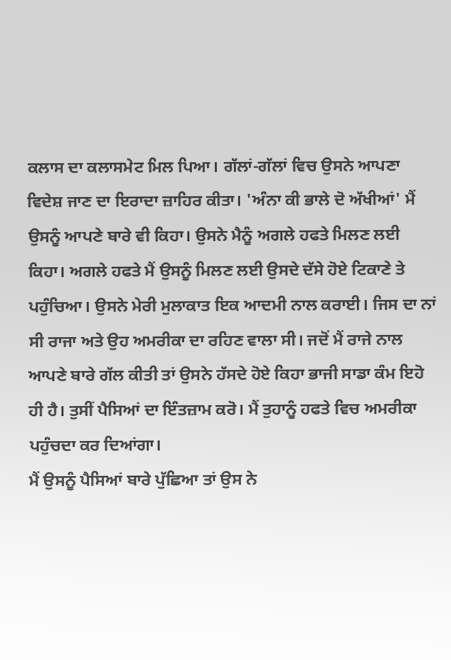ਕਲਾਸ ਦਾ ਕਲਾਸਮੇਟ ਮਿਲ ਪਿਆ। ਗੱਲਾਂ-ਗੱਲਾਂ ਵਿਚ ਉਸਨੇ ਆਪਣਾ ਵਿਦੇਸ਼ ਜਾਣ ਦਾ ਇਰਾਦਾ ਜ਼ਾਹਿਰ ਕੀਤਾ। 'ਅੰਨਾ ਕੀ ਭਾਲੇ ਦੋ ਅੱਖੀਆਂ' ਮੈਂ ਉਸਨੂੰ ਆਪਣੇ ਬਾਰੇ ਵੀ ਕਿਹਾ। ਉਸਨੇ ਮੈਨੂੰ ਅਗਲੇ ਹਫਤੇ ਮਿਲਣ ਲਈ ਕਿਹਾ। ਅਗਲੇ ਹਫਤੇ ਮੈਂ ਉਸਨੂੰ ਮਿਲਣ ਲਈ ਉਸਦੇ ਦੱਸੇ ਹੋਏ ਟਿਕਾਣੇ ਤੇ ਪਹੁੰਚਿਆ। ਉਸਨੇ ਮੇਰੀ ਮੁਲਾਕਾਤ ਇਕ ਆਦਮੀ ਨਾਲ ਕਰਾਈ। ਜਿਸ ਦਾ ਨਾਂ ਸੀ ਰਾਜਾ ਅਤੇ ਉਹ ਅਮਰੀਕਾ ਦਾ ਰਹਿਣ ਵਾਲਾ ਸੀ। ਜਦੋਂ ਮੈਂ ਰਾਜੇ ਨਾਲ ਆਪਣੇ ਬਾਰੇ ਗੱਲ ਕੀਤੀ ਤਾਂ ਉਸਨੇ ਹੱਸਦੇ ਹੋਏ ਕਿਹਾ ਭਾਜੀ ਸਾਡਾ ਕੰਮ ਇਹੋ ਹੀ ਹੈ। ਤੁਸੀਂ ਪੈਸਿਆਂ ਦਾ ਇੰਤਜ਼ਾਮ ਕਰੋ। ਮੈਂ ਤੁਹਾਨੂੰ ਹਫਤੇ ਵਿਚ ਅਮਰੀਕਾ ਪਹੁੰਚਦਾ ਕਰ ਦਿਆਂਗਾ।
ਮੈਂ ਉਸਨੂੰ ਪੈਸਿਆਂ ਬਾਰੇ ਪੁੱਛਿਆ ਤਾਂ ਉਸ ਨੇ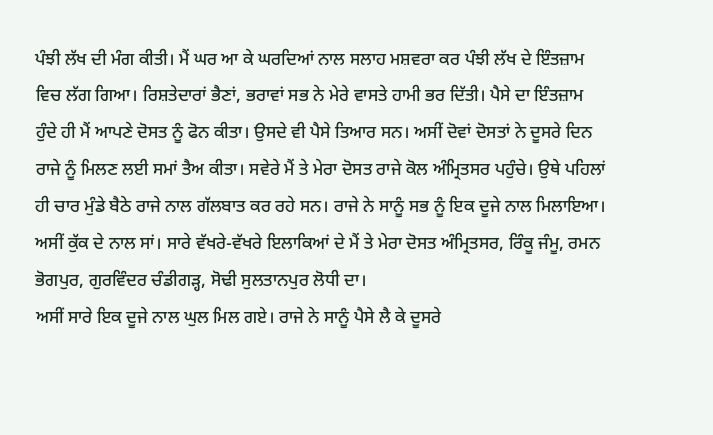ਪੰਝੀ ਲੱਖ ਦੀ ਮੰਗ ਕੀਤੀ। ਮੈਂ ਘਰ ਆ ਕੇ ਘਰਦਿਆਂ ਨਾਲ ਸਲਾਹ ਮਸ਼ਵਰਾ ਕਰ ਪੰਝੀ ਲੱਖ ਦੇ ਇੰਤਜ਼ਾਮ ਵਿਚ ਲੱਗ ਗਿਆ। ਰਿਸ਼ਤੇਦਾਰਾਂ ਭੈਣਾਂ, ਭਰਾਵਾਂ ਸਭ ਨੇ ਮੇਰੇ ਵਾਸਤੇ ਹਾਮੀ ਭਰ ਦਿੱਤੀ। ਪੈਸੇ ਦਾ ਇੰਤਜ਼ਾਮ ਹੁੰਦੇ ਹੀ ਮੈਂ ਆਪਣੇ ਦੋਸਤ ਨੂੰ ਫੋਨ ਕੀਤਾ। ਉਸਦੇ ਵੀ ਪੈਸੇ ਤਿਆਰ ਸਨ। ਅਸੀਂ ਦੋਵਾਂ ਦੋਸਤਾਂ ਨੇ ਦੂਸਰੇ ਦਿਨ ਰਾਜੇ ਨੂੰ ਮਿਲਣ ਲਈ ਸਮਾਂ ਤੈਅ ਕੀਤਾ। ਸਵੇਰੇ ਮੈਂ ਤੇ ਮੇਰਾ ਦੋਸਤ ਰਾਜੇ ਕੋਲ ਅੰਮ੍ਰਿਤਸਰ ਪਹੁੰਚੇ। ਉਥੇ ਪਹਿਲਾਂ ਹੀ ਚਾਰ ਮੁੰਡੇ ਬੈਠੇ ਰਾਜੇ ਨਾਲ ਗੱਲਬਾਤ ਕਰ ਰਹੇ ਸਨ। ਰਾਜੇ ਨੇ ਸਾਨੂੰ ਸਭ ਨੂੰ ਇਕ ਦੂਜੇ ਨਾਲ ਮਿਲਾਇਆ। ਅਸੀਂ ਕੁੱਕ ਦੇ ਨਾਲ ਸਾਂ। ਸਾਰੇ ਵੱਖਰੇ-ਵੱਖਰੇ ਇਲਾਕਿਆਂ ਦੇ ਮੈਂ ਤੇ ਮੇਰਾ ਦੋਸਤ ਅੰਮ੍ਰਿਤਸਰ, ਰਿੰਕੂ ਜੰਮੂ, ਰਮਨ ਭੋਗਪੁਰ, ਗੁਰਵਿੰਦਰ ਚੰਡੀਗੜ੍ਹ, ਸੋਢੀ ਸੁਲਤਾਨਪੁਰ ਲੋਧੀ ਦਾ।
ਅਸੀਂ ਸਾਰੇ ਇਕ ਦੂਜੇ ਨਾਲ ਘੁਲ ਮਿਲ ਗਏ। ਰਾਜੇ ਨੇ ਸਾਨੂੰ ਪੈਸੇ ਲੈ ਕੇ ਦੂਸਰੇ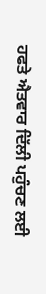ਹਫਤੇ ਐਤਵਾਰ ਦਿੱਲੀ ਪਹੁੰਚਣ ਲਈ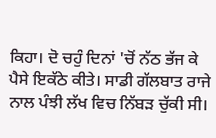ਕਿਹਾ। ਦੋ ਚਹੁੰ ਦਿਨਾਂ 'ਚੋਂ ਨੱਠ ਭੱਜ ਕੇ ਪੈਸੇ ਇਕੱਠੇ ਕੀਤੇ। ਸਾਡੀ ਗੱਲਬਾਤ ਰਾਜੇ ਨਾਲ ਪੰਝੀ ਲੱਖ ਵਿਚ ਨਿੱਬੜ ਚੁੱਕੀ ਸੀ।